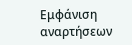Εμφάνιση αναρτήσεων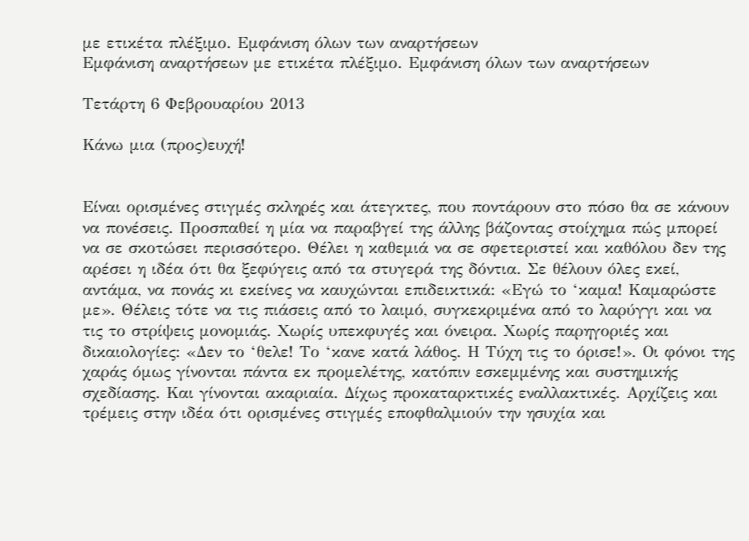με ετικέτα πλέξιμο. Εμφάνιση όλων των αναρτήσεων
Εμφάνιση αναρτήσεων με ετικέτα πλέξιμο. Εμφάνιση όλων των αναρτήσεων

Τετάρτη 6 Φεβρουαρίου 2013

Κάνω μια (προς)ευχή!


Είναι ορισμένες στιγμές σκληρές και άτεγκτες, που ποντάρουν στο πόσο θα σε κάνουν να πονέσεις. Προσπαθεί η μία να παραβγεί της άλλης βάζοντας στοίχημα πώς μπορεί να σε σκοτώσει περισσότερο. Θέλει η καθεμιά να σε σφετεριστεί και καθόλου δεν της αρέσει η ιδέα ότι θα ξεφύγεις από τα στυγερά της δόντια. Σε θέλουν όλες εκεί, αντάμα, να πονάς κι εκείνες να καυχώνται επιδεικτικά: «Εγώ το ‘καμα! Καμαρώστε με». Θέλεις τότε να τις πιάσεις από το λαιμό, συγκεκριμένα από το λαρύγγι και να τις το στρίψεις μονομιάς. Χωρίς υπεκφυγές και όνειρα. Χωρίς παρηγοριές και δικαιολογίες: «Δεν το ‘θελε! Το ‘κανε κατά λάθος. Η Τύχη τις το όρισε!». Οι φόνοι της χαράς όμως γίνονται πάντα εκ προμελέτης, κατόπιν εσκεμμένης και συστημικής σχεδίασης. Και γίνονται ακαριαία. Δίχως προκαταρκτικές εναλλακτικές. Αρχίζεις και τρέμεις στην ιδέα ότι ορισμένες στιγμές εποφθαλμιούν την ησυχία και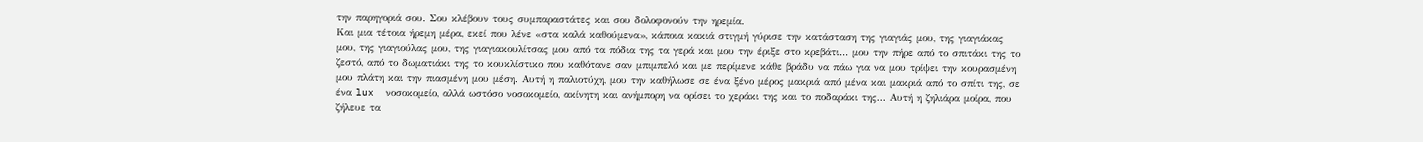την παρηγοριά σου. Σου κλέβουν τους συμπαραστάτες και σου δολοφονούν την ηρεμία.
Και μια τέτοια ήρεμη μέρα, εκεί που λένε «στα καλά καθούμενα», κάποια κακιά στιγμή γύρισε την κατάσταση της γιαγιάς μου, της γιαγιάκας μου, της γιαγιούλας μου, της γιαγιακουλίτσας μου από τα πόδια της τα γερά και μου την έριξε στο κρεβάτι... μου την πήρε από το σπιτάκι της το ζεστό, από το δωματιάκι της το κουκλίστικο που καθότανε σαν μπιμπελό και με περίμενε κάθε βράδυ να πάω για να μου τρίψει την κουρασμένη μου πλάτη και την πιασμένη μου μέση. Αυτή η παλιοτύχη, μου την καθήλωσε σε ένα ξένο μέρος μακριά από μένα και μακριά από το σπίτι της, σε ένα lux  νοσοκομείο, αλλά ωστόσο νοσοκομείο, ακίνητη και ανήμπορη να ορίσει το χεράκι της και το ποδαράκι της... Αυτή η ζηλιάρα μοίρα, που ζήλευε τα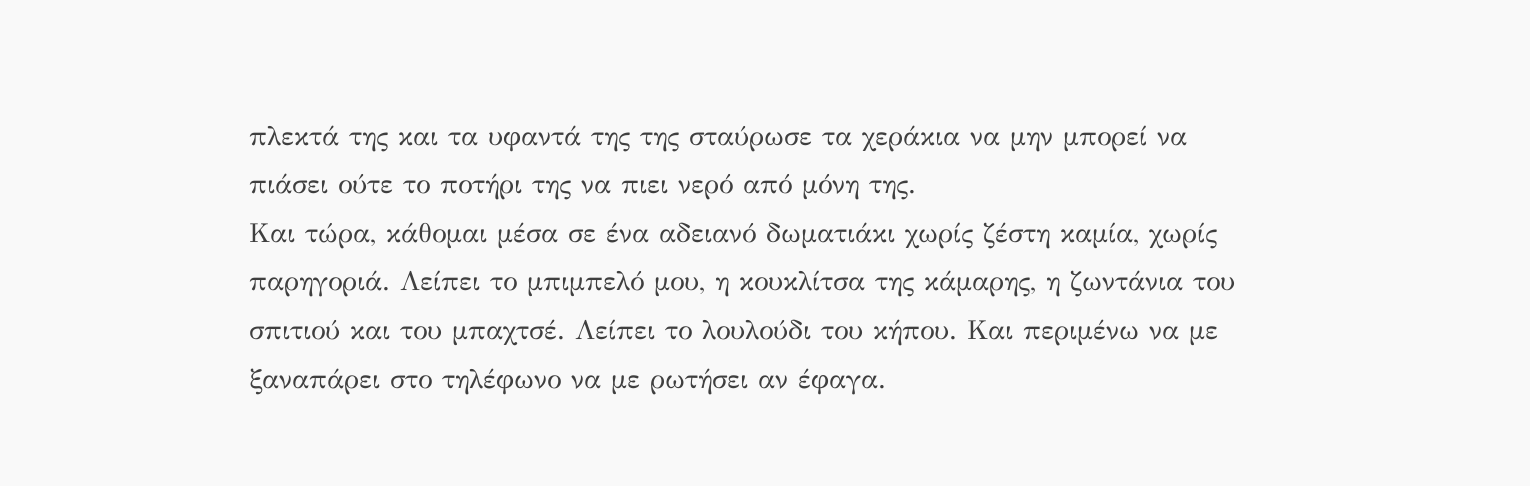πλεκτά της και τα υφαντά της της σταύρωσε τα χεράκια να μην μπορεί να πιάσει ούτε το ποτήρι της να πιει νερό από μόνη της.
Και τώρα, κάθομαι μέσα σε ένα αδειανό δωματιάκι χωρίς ζέστη καμία, χωρίς παρηγοριά. Λείπει το μπιμπελό μου, η κουκλίτσα της κάμαρης, η ζωντάνια του σπιτιού και του μπαχτσέ. Λείπει το λουλούδι του κήπου. Και περιμένω να με ξαναπάρει στο τηλέφωνο να με ρωτήσει αν έφαγα.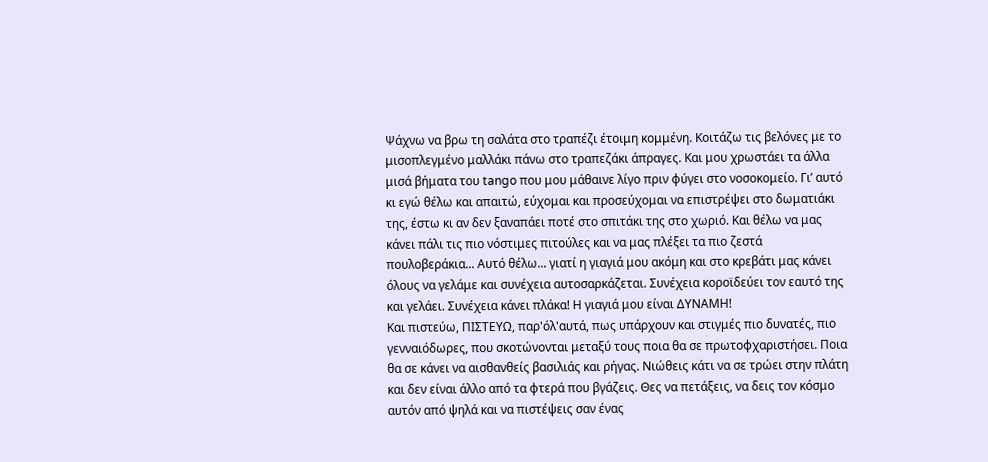Ψάχνω να βρω τη σαλάτα στο τραπέζι έτοιμη κομμένη. Κοιτάζω τις βελόνες με το μισοπλεγμένο μαλλάκι πάνω στο τραπεζάκι άπραγες. Και μου χρωστάει τα άλλα μισά βήματα του tango που μου μάθαινε λίγο πριν φύγει στο νοσοκομείο. Γι’ αυτό κι εγώ θέλω και απαιτώ, εύχομαι και προσεύχομαι να επιστρέψει στο δωματιάκι της, έστω κι αν δεν ξαναπάει ποτέ στο σπιτάκι της στο χωριό. Και θέλω να μας κάνει πάλι τις πιο νόστιμες πιτούλες και να μας πλέξει τα πιο ζεστά πουλοβεράκια... Αυτό θέλω... γιατί η γιαγιά μου ακόμη και στο κρεβάτι μας κάνει όλους να γελάμε και συνέχεια αυτοσαρκάζεται. Συνέχεια κοροϊδεύει τον εαυτό της και γελάει. Συνέχεια κάνει πλάκα! Η γιαγιά μου είναι ΔΥΝΑΜΗ!
Και πιστεύω, ΠΙΣΤΕΥΩ, παρ'όλ'αυτά, πως υπάρχουν και στιγμές πιο δυνατές, πιο γενναιόδωρες, που σκοτώνονται μεταξύ τους ποια θα σε πρωτοφχαριστήσει. Ποια θα σε κάνει να αισθανθείς βασιλιάς και ρήγας. Νιώθεις κάτι να σε τρώει στην πλάτη και δεν είναι άλλο από τα φτερά που βγάζεις. Θες να πετάξεις, να δεις τον κόσμο αυτόν από ψηλά και να πιστέψεις σαν ένας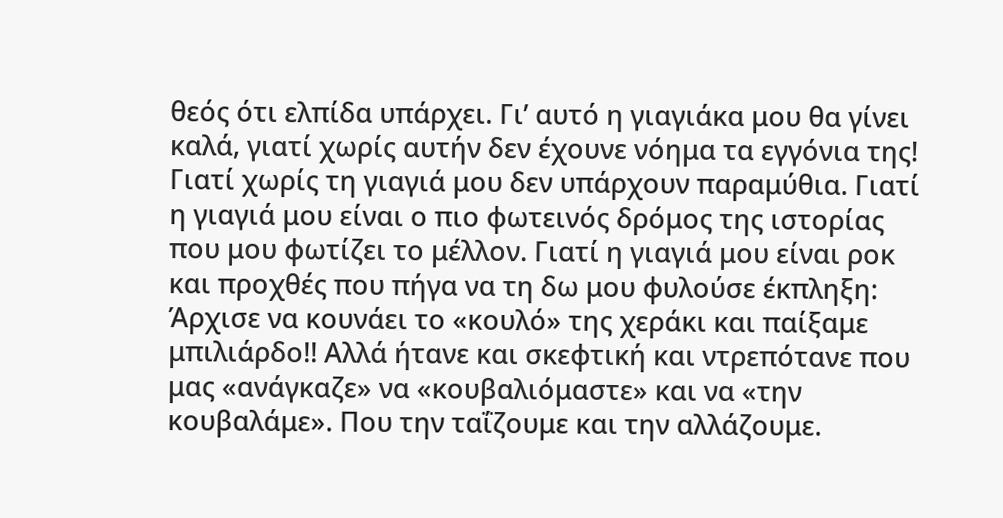θεός ότι ελπίδα υπάρχει. Γι’ αυτό η γιαγιάκα μου θα γίνει καλά, γιατί χωρίς αυτήν δεν έχουνε νόημα τα εγγόνια της! Γιατί χωρίς τη γιαγιά μου δεν υπάρχουν παραμύθια. Γιατί η γιαγιά μου είναι ο πιο φωτεινός δρόμος της ιστορίας που μου φωτίζει το μέλλον. Γιατί η γιαγιά μου είναι ροκ και προχθές που πήγα να τη δω μου φυλούσε έκπληξη: Άρχισε να κουνάει το «κουλό» της χεράκι και παίξαμε μπιλιάρδο!! Αλλά ήτανε και σκεφτική και ντρεπότανε που μας «ανάγκαζε» να «κουβαλιόμαστε» και να «την κουβαλάμε». Που την ταΐζουμε και την αλλάζουμε.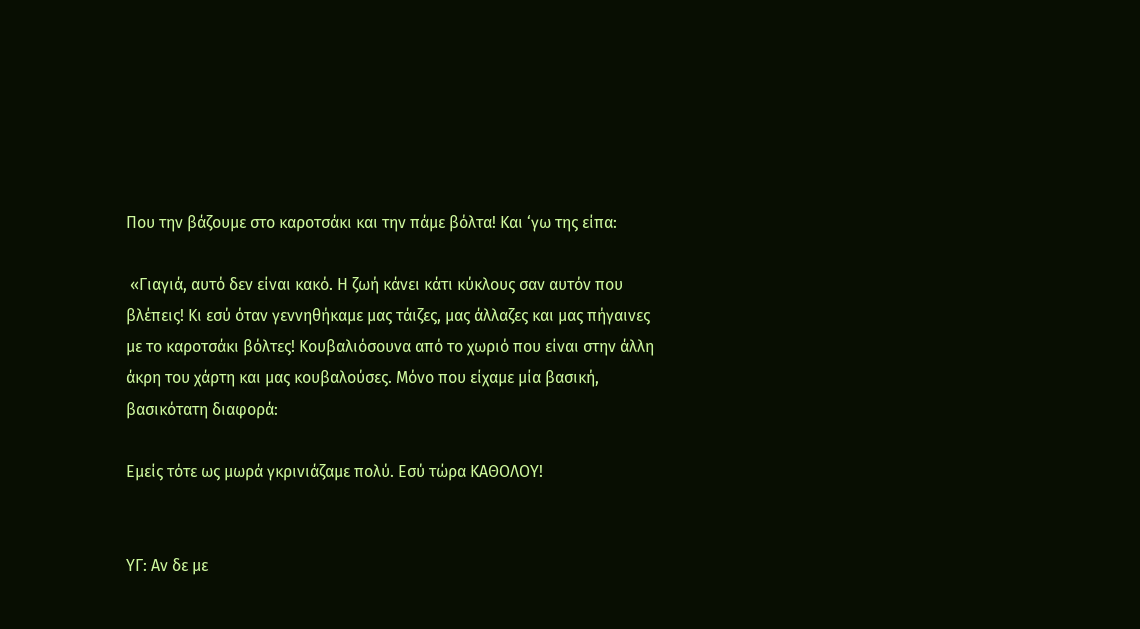Που την βάζουμε στο καροτσάκι και την πάμε βόλτα! Και ‘γω της είπα:

 «Γιαγιά, αυτό δεν είναι κακό. Η ζωή κάνει κάτι κύκλους σαν αυτόν που βλέπεις! Κι εσύ όταν γεννηθήκαμε μας τάιζες, μας άλλαζες και μας πήγαινες με το καροτσάκι βόλτες! Κουβαλιόσουνα από το χωριό που είναι στην άλλη άκρη του χάρτη και μας κουβαλούσες. Μόνο που είχαμε μία βασική, βασικότατη διαφορά:

Εμείς τότε ως μωρά γκρινιάζαμε πολύ. Εσύ τώρα ΚΑΘΟΛΟΥ!


ΥΓ: Αν δε με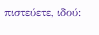πιστεύετε, ιδού: